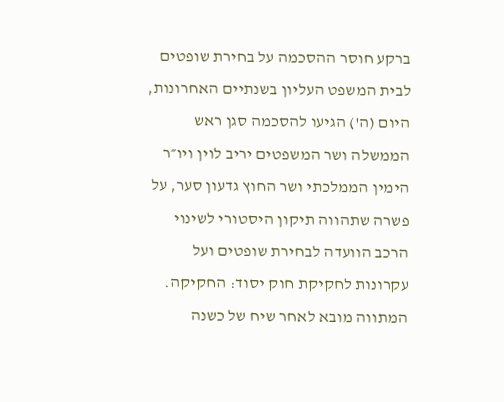ברקע חוסר ההסכמה על בחירת שופטים לבית המשפט העליון בשנתיים האחרונות, היום (ה') הגיעו להסכמה סגן ראש הממשלה ושר המשפטים יריב לוין ויו״ר הימין הממלכתי ושר החוץ גדעון סער, על פשרה שתהווה תיקון היסטורי לשינוי הרכב הוועדה לבחירת שופטים ועל עקרונות לחקיקת חוק יסוד: החקיקה. המתווה מובא לאחר שיח של כשנה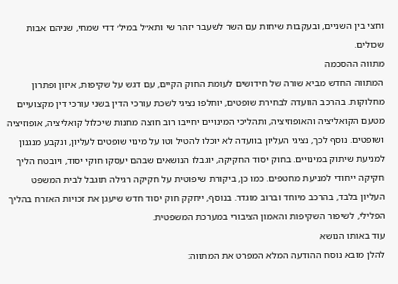וחצי בין השניים, ובעקבות שיחות עם השר לשעבר יזהר שי ותא״ל במיל׳ דדי שמחי, שניהם אבות שכולים.
מתווה ההסכמה
המתווה החדש מביא שורה של חידושים לעומת החוק הקיים, עם דגש על שקיפות, איזון ופתרון מחלוקות. בהרכב הוועדה לבחירת שופטים, יוחלפו נציגי לשכת עורכי הדין בשני עורכי דין מקצועיים מטעם הקואליציה והאופוזיציה, ותהליכי המינויים יחייבו רוב חוצה מחנות שיכלול קואליציה, אופוזיציה ושופטים. נוסף לכך, נציגי העליון בוועדה לא יוכלו להטיל וטו על מינוי שופטים לעליון, ונקבע מנגנון למניעת שיתוק במינויים. בחוק יסוד החקיקה, יוגבלו הנושאים שבהם יעסקו חוקי יסוד, ויובטח הליך חקיקה ייחודי למניעת מחטפים. כמו כן, ביקורת שיפוטית על חקיקה רגילה תוגבל לבית המשפט העליון בלבד, בהרכב מיוחד וברוב מוגדר. בנוסף, ייחקק חוק יסוד חדש שיעגן את זכויות האזרח בהליך הפלילי, לשיפור השקיפות והאמון הציבורי במערכת המשפטית.
עוד באותו הנושא
להלן מובא נוסח ההודעה המלא המפרט את המתווה: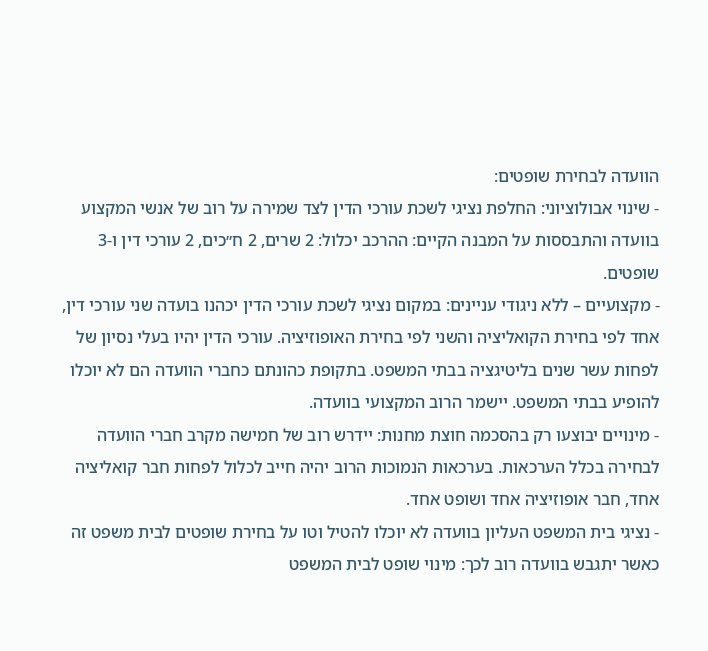הוועדה לבחירת שופטים:
- שינוי אבולוציוני: החלפת נציגי לשכת עורכי הדין לצד שמירה על רוב של אנשי המקצוע בוועדה והתבססות על המבנה הקיים: ההרכב יכלול: 2 שרים, 2 ח״כים, 2 עורכי דין ו-3 שופטים.
- מקצועיים – ללא ניגודי עניינים: במקום נציגי לשכת עורכי הדין יכהנו בועדה שני עורכי דין, אחד לפי בחירת הקואליציה והשני לפי בחירת האופוזיציה. עורכי הדין יהיו בעלי נסיון של לפחות עשר שנים בליטיגציה בבתי המשפט. בתקופת כהונתם כחברי הוועדה הם לא יוכלו להופיע בבתי המשפט. יישמר הרוב המקצועי בוועדה.
- מינויים יבוצעו רק בהסכמה חוצת מחנות: יידרש רוב של חמישה מקרב חברי הוועדה לבחירה בכלל הערכאות. בערכאות הנמוכות הרוב יהיה חייב לכלול לפחות חבר קואליציה אחד, חבר אופוזיציה אחד ושופט אחד.
- נציגי בית המשפט העליון בוועדה לא יוכלו להטיל וטו על בחירת שופטים לבית משפט זה כאשר יתגבש בוועדה רוב לכך: מינוי שופט לבית המשפט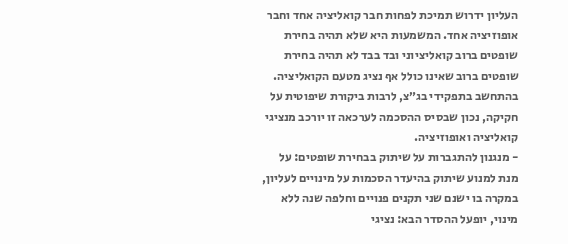העליון ידרוש תמיכת לפחות חבר קואליציה אחד וחבר אופוזיציה אחד. המשמעות היא שלא תהיה בחירת שופטים ברוב קואליציוני ובד בבד לא תהיה בחירת שופטים ברוב שאינו כולל אף נציג מטעם הקואליציה. בהתחשב בתפקידי בג״צ, לרבות ביקורת שיפוטית על חקיקה, נכון שבסיס ההסכמה לערכאה זו יורכב מנציגי קואליציה ואופוזיציה.
- מנגנון להתגברות על שיתוק בבחירת שופטים: על מנת למנוע שיתוק בהיעדר הסכמות על מינויים לעליון, במקרה בו ישנם שני תקנים פנויים וחלפה שנה ללא מינוי, יופעל ההסדר הבא: נציגי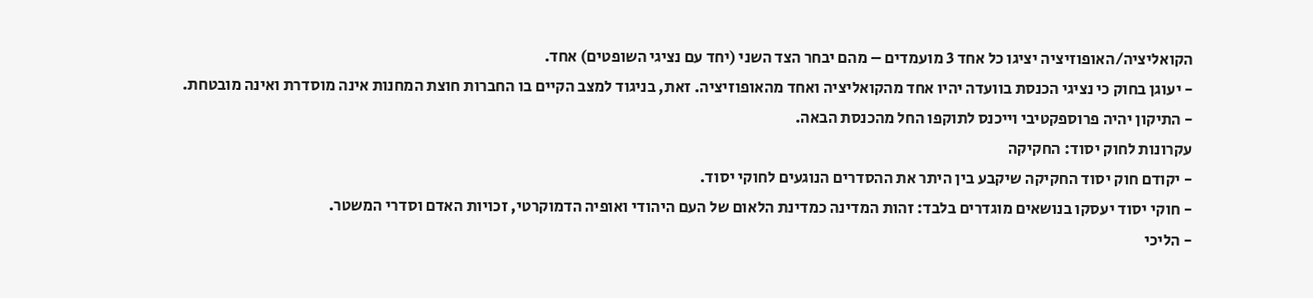הקואליציה/האופוזיציה יציגו כל אחד 3 מועמדים – מהם יבחר הצד השני (יחד עם נציגי השופטים) אחד.
- יעוגן בחוק כי נציגי הכנסת בוועדה יהיו אחד מהקואליציה ואחד מהאופוזיציה. זאת, בניגוד למצב הקיים בו החברות חוצת המחנות אינה מוסדרת ואינה מובטחת.
- התיקון יהיה פרוספקטיבי וייכנס לתוקפו החל מהכנסת הבאה.
עקרונות לחוק יסוד: החקיקה
- יקודם חוק יסוד החקיקה שיקבע בין היתר את ההסדרים הנוגעים לחוקי יסוד.
- חוקי יסוד יעסקו בנושאים מוגדרים בלבד: זהות המדינה כמדינת הלאום של העם היהודי ואופיה הדמוקרטי, זכויות האדם וסדרי המשטר.
- הליכי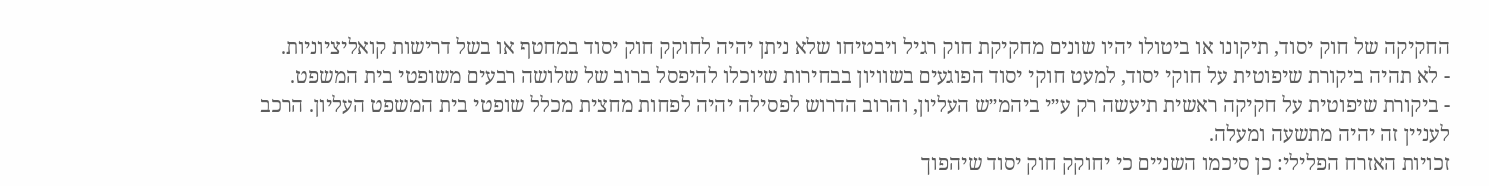החקיקה של חוק יסוד, תיקונו או ביטולו יהיו שונים מחקיקת חוק רגיל ויבטיחו שלא ניתן יהיה לחוקק חוק יסוד במחטף או בשל דרישות קואליציוניות.
- לא תהיה ביקורת שיפוטית על חוקי יסוד, למעט חוקי יסוד הפוגעים בשוויון בבחירות שיוכלו להיפסל ברוב של שלושה רבעים משופטי בית המשפט.
- ביקורת שיפוטית על חקיקה ראשית תיעשה רק ע״י ביהמ״ש העליון, והרוב הדרוש לפסילה יהיה לפחות מחצית מכלל שופטי בית המשפט העליון. הרכב לעניין זה יהיה מתשעה ומעלה.
זכויות האזרח הפלילי: כן סיכמו השניים כי יחוקק חוק יסוד שיהפוך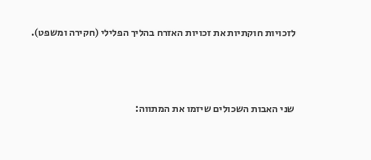לזכויות חוקתיות את זכויות האזרח בהליך הפלילי (חקירה ומשפט).



שני האבות השכולים שיזמו את המתווה: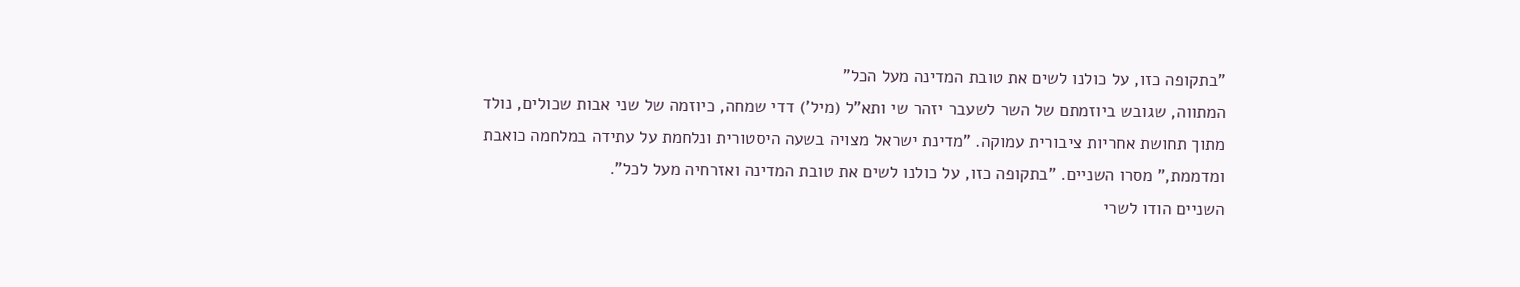"בתקופה כזו, על כולנו לשים את טובת המדינה מעל הכל"
המתווה, שגובש ביוזמתם של השר לשעבר יזהר שי ותא"ל (מיל') דדי שמחה, כיוזמה של שני אבות שכולים, נולד מתוך תחושת אחריות ציבורית עמוקה. "מדינת ישראל מצויה בשעה היסטורית ונלחמת על עתידה במלחמה כואבת ומדממת," מסרו השניים. "בתקופה כזו, על כולנו לשים את טובת המדינה ואזרחיה מעל לכל".
השניים הודו לשרי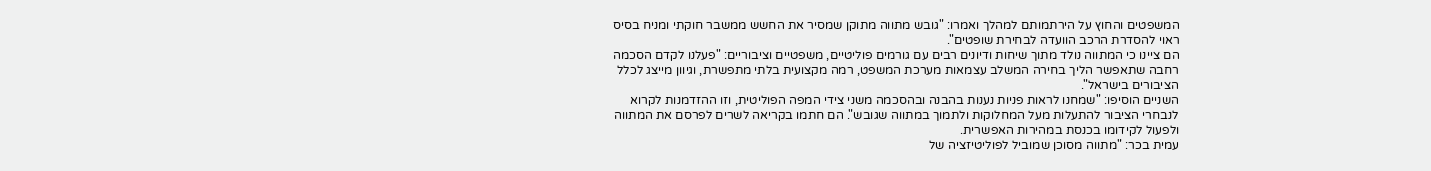המשפטים והחוץ על הירתמותם למהלך ואמרו: "גובש מתווה מתוקן שמסיר את החשש ממשבר חוקתי ומניח בסיס ראוי להסדרת הרכב הוועדה לבחירת שופטים".
הם ציינו כי המתווה נולד מתוך שיחות ודיונים רבים עם גורמים פוליטיים, משפטיים וציבוריים: "פעלנו לקדם הסכמה רחבה שתאפשר הליך בחירה המשלב עצמאות מערכת המשפט, רמה מקצועית בלתי מתפשרת, וגיוון מייצג לכלל הציבורים בישראל".
השניים הוסיפו: "שמחנו לראות פניות נענות בהבנה ובהסכמה משני צידי המפה הפוליטית, וזו ההזדמנות לקרוא לנבחרי הציבור להתעלות מעל המחלוקות ולתמוך במתווה שגובש". הם חתמו בקריאה לשרים לפרסם את המתווה ולפעול לקידומו בכנסת במהירות האפשרית.
עמית בכר: "מתווה מסוכן שמוביל לפוליטיזציה של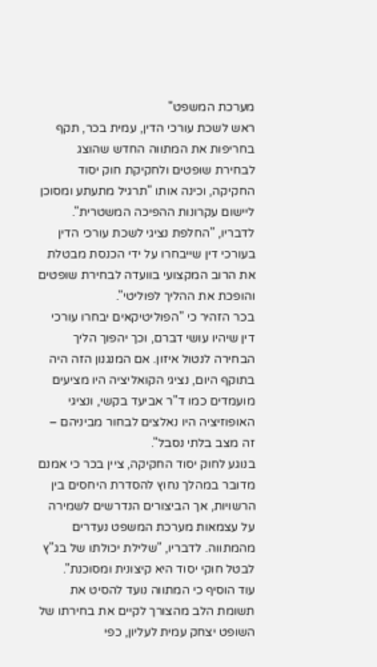מערכת המשפט"
ראש לשכת עורכי הדין, עמית בכר, תקף בחריפות את המתווה החדש שהוצג לבחירת שופטים ולחקיקת חוק יסוד החקיקה, וכינה אותו "תרגיל מתעתע ומסוכן ליישום עקרונות ההפיכה המשטרית". לדבריו, "החלפת נציגי לשכת עורכי הדין בעורכי דין שייבחרו על ידי הכנסת מבטלת את הרוב המקצועי בוועדה לבחירת שופטים והופכת את ההליך לפוליטי".
בכר הזהיר כי "הפוליטיקאים יבחרו עורכי דין שיהיו עושי דברם, וכך יהפוך הליך הבחירה לנטול איזון. אם המנגנון הזה היה בתוקף היום, נציגי הקואליציה היו מציעים מועמדים כמו ד"ר אביעד בקשי, ונציגי האופוזיציה היו נאלצים לבחור מביניהם – זה מצב בלתי נסבל".
בנוגע לחוק יסוד החקיקה, ציין בכר כי אמנם מדובר במהלך נחוץ להסדרת היחסים בין הרשויות, אך הביצורים הנדרשים לשמירה על עצמאות מערכת המשפט נעדרים מהמתווה. לדבריו, "שלילת יכולתו של בג"ץ לבטל חוקי יסוד היא קיצונית ומסוכנת".
עוד הוסיף כי המתווה נועד להסיט את תשומת הלב מהצורך לקיים את בחירתו של השופט יצחק עמית לעליון, כפי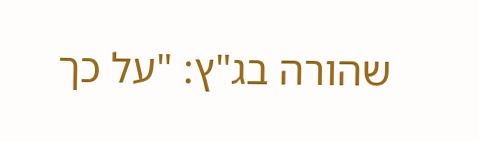שהורה בג"ץ: "על כך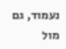נעמוד, גם מול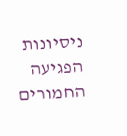ניסיונות הפגיעה החמורים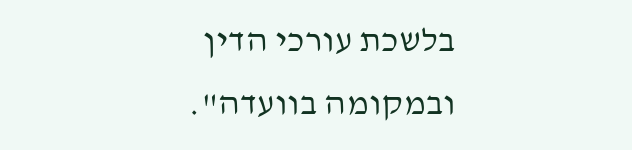בלשכת עורכי הדין ובמקומה בוועדה".